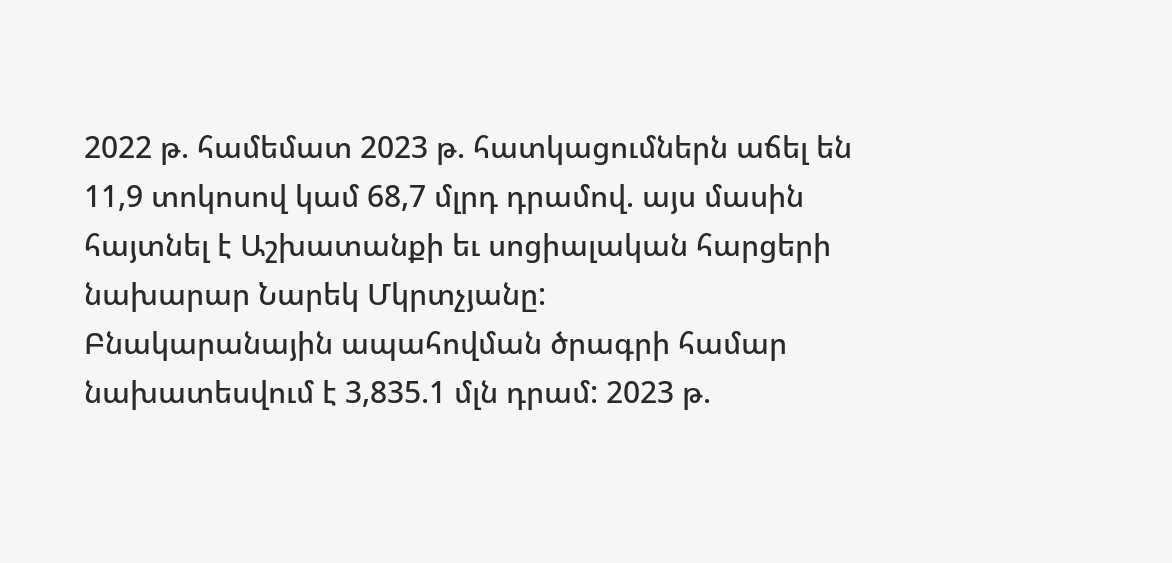2022 թ. համեմատ 2023 թ. հատկացումներն աճել են 11,9 տոկոսով կամ 68,7 մլրդ դրամով. այս մասին հայտնել է Աշխատանքի եւ սոցիալական հարցերի նախարար Նարեկ Մկրտչյանը:
Բնակարանային ապահովման ծրագրի համար նախատեսվում է 3,835.1 մլն դրամ: 2023 թ.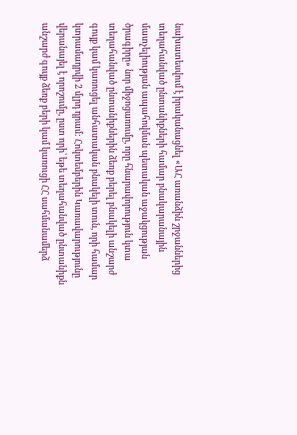նախատեսվում է իրականացնել «ԱՀ առանձին շրջաններից տեղահանված ընտանիքների համար բնակարանային մատչելիության ապահովման պետական աջակցության ծրագիրը» նոր միջոցառումը, որը հնարավորություն կտա տեղահանված ընտանիքներին ձեռք բերել բնակելի անշարժ գույք կամ կառուցել անհատական բնակելի տուն, որի համար կտրամադրվի 2 մլրդ դրամ: Հոկտեմբերին Կառավարությունը վերանայել է որոշումը, ըստ որի՝ եթե տեղահանված ընտանիքն անշարժ գույք ձեռք բերի կամ կառուցի ՀՀ սահմանամերձ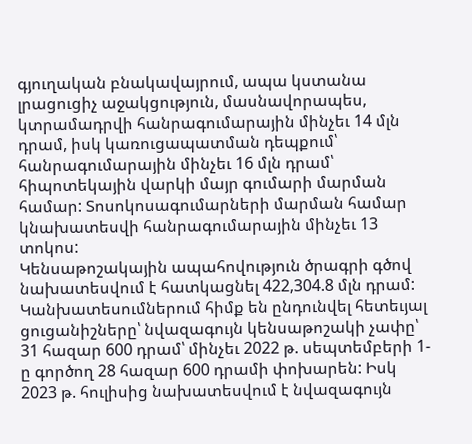գյուղական բնակավայրում, ապա կստանա լրացուցիչ աջակցություն, մասնավորապես, կտրամադրվի հանրագումարային մինչեւ 14 մլն դրամ, իսկ կառուցապատման դեպքում՝ հանրագումարային մինչեւ 16 մլն դրամ՝ հիպոտեկային վարկի մայր գումարի մարման համար: Տոսոկոսագումարների մարման համար կնախատեսվի հանրագումարային մինչեւ 13 տոկոս:
Կենսաթոշակային ապահովություն ծրագրի գծով նախատեսվում է հատկացնել 422,304.8 մլն դրամ: Կանխատեսումներում հիմք են ընդունվել հետեւյալ ցուցանիշները՝ նվազագույն կենսաթոշակի չափը՝ 31 հազար 600 դրամ՝ մինչեւ 2022 թ. սեպտեմբերի 1-ը գործող 28 հազար 600 դրամի փոխարեն: Իսկ 2023 թ. հուլիսից նախատեսվում է նվազագույն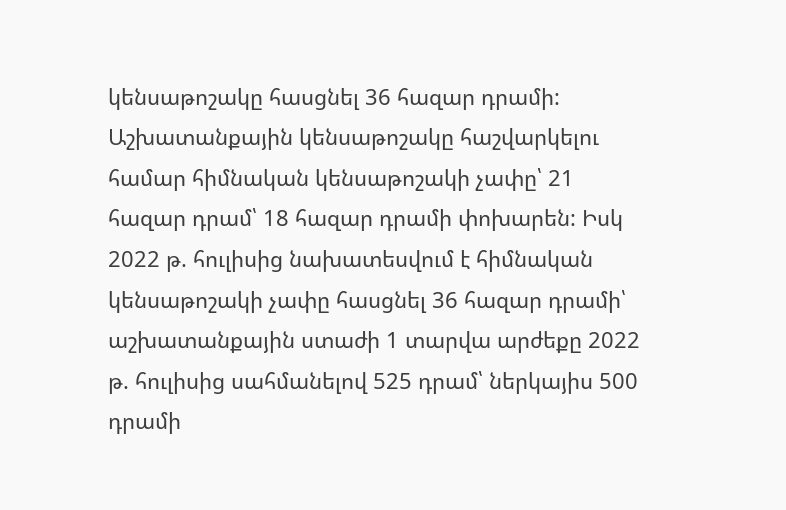կենսաթոշակը հասցնել 36 հազար դրամի: Աշխատանքային կենսաթոշակը հաշվարկելու համար հիմնական կենսաթոշակի չափը՝ 21 հազար դրամ՝ 18 հազար դրամի փոխարեն: Իսկ 2022 թ. հուլիսից նախատեսվում է հիմնական կենսաթոշակի չափը հասցնել 36 հազար դրամի՝ աշխատանքային ստաժի 1 տարվա արժեքը 2022 թ. հուլիսից սահմանելով 525 դրամ՝ ներկայիս 500 դրամի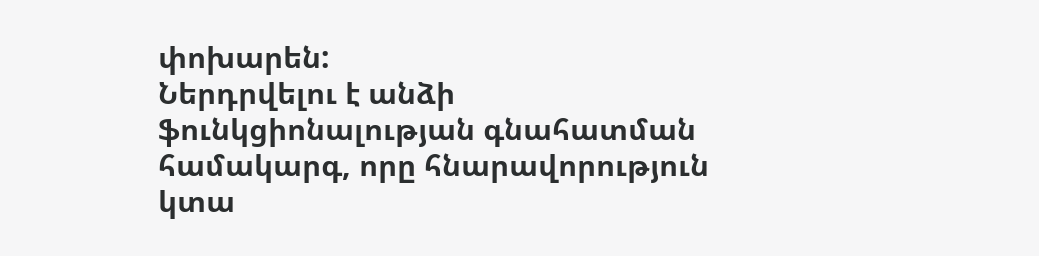փոխարեն:
Ներդրվելու է անձի ֆունկցիոնալության գնահատման համակարգ, որը հնարավորություն կտա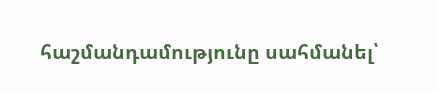հաշմանդամությունը սահմանել՝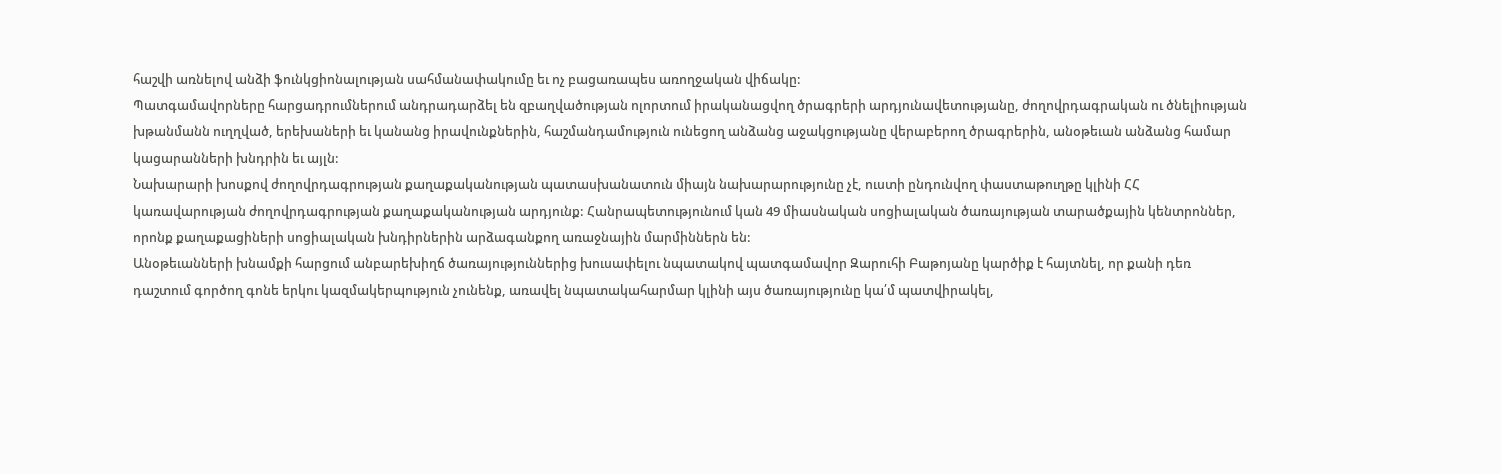հաշվի առնելով անձի ֆունկցիոնալության սահմանափակումը եւ ոչ բացառապես առողջական վիճակը:
Պատգամավորները հարցադրումներում անդրադարձել են զբաղվածության ոլորտում իրականացվող ծրագրերի արդյունավետությանը, ժողովրդագրական ու ծնելիության խթանմանն ուղղված, երեխաների եւ կանանց իրավունքներին, հաշմանդամություն ունեցող անձանց աջակցությանը վերաբերող ծրագրերին, անօթեւան անձանց համար կացարանների խնդրին եւ այլն:
Նախարարի խոսքով ժողովրդագրության քաղաքականության պատասխանատուն միայն նախարարությունը չէ, ուստի ընդունվող փաստաթուղթը կլինի ՀՀ կառավարության ժողովրդագրության քաղաքականության արդյունք: Հանրապետությունում կան 49 միասնական սոցիալական ծառայության տարածքային կենտրոններ, որոնք քաղաքացիների սոցիալական խնդիրներին արձագանքող առաջնային մարմիններն են:
Անօթեւանների խնամքի հարցում անբարեխիղճ ծառայություններից խուսափելու նպատակով պատգամավոր Զարուհի Բաթոյանը կարծիք է հայտնել, որ քանի դեռ դաշտում գործող գոնե երկու կազմակերպություն չունենք, առավել նպատակահարմար կլինի այս ծառայությունը կա՛մ պատվիրակել,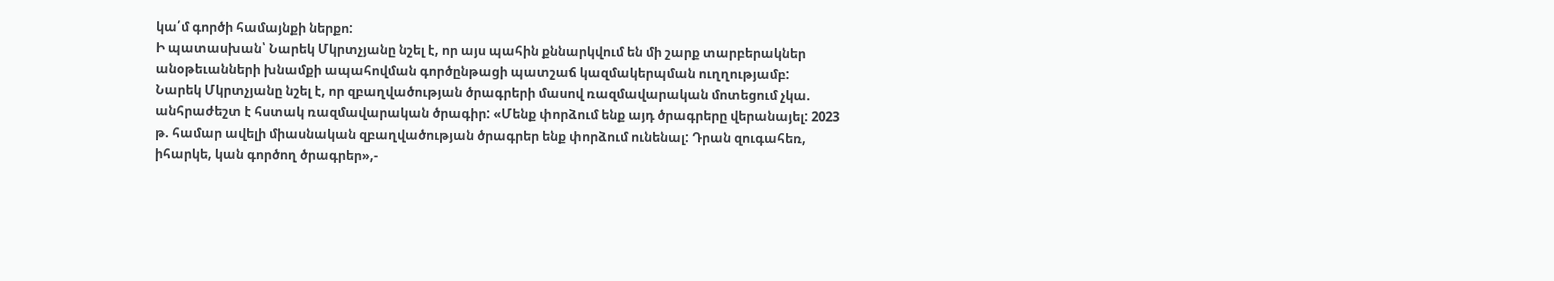կա՛մ գործի համայնքի ներքո:
Ի պատասխան՝ Նարեկ Մկրտչյանը նշել է, որ այս պահին քննարկվում են մի շարք տարբերակներ անօթեւանների խնամքի ապահովման գործընթացի պատշաճ կազմակերպման ուղղությամբ:
Նարեկ Մկրտչյանը նշել է, որ զբաղվածության ծրագրերի մասով ռազմավարական մոտեցում չկա. անհրաժեշտ է հստակ ռազմավարական ծրագիր: «Մենք փորձում ենք այդ ծրագրերը վերանայել: 2023 թ. համար ավելի միասնական զբաղվածության ծրագրեր ենք փորձում ունենալ: Դրան զուգահեռ, իհարկե, կան գործող ծրագրեր»,-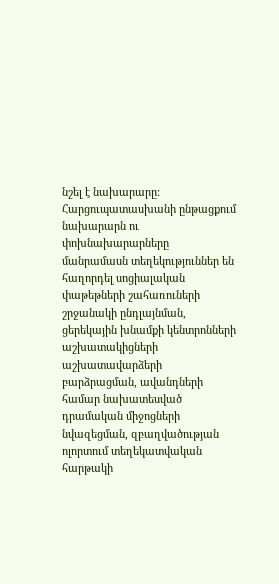նշել է նախարարը:
Հարցուպատասխանի ընթացքում նախարարն ու փոխնախարարները մանրամասն տեղեկություններ են հաղորդել սոցիալական փաթեթների շահառուների շրջանակի ընդլայնման, ցերեկային խնամքի կենտրոնների աշխատակիցների աշխատավարձերի բարձրացման, ավանդների համար նախատեսված դրամական միջոցների նվազեցման, զբաղվածության ոլորտում տեղեկատվական հարթակի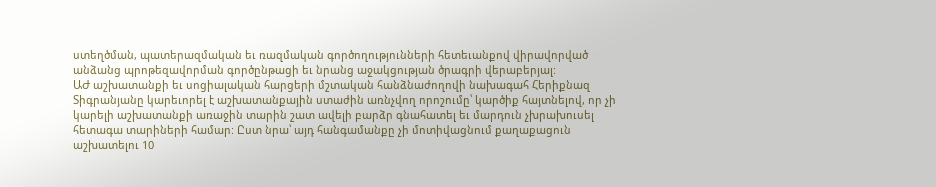ստեղծման, պատերազմական եւ ռազմական գործողությունների հետեւանքով վիրավորված անձանց պրոթեզավորման գործընթացի եւ նրանց աջակցության ծրագրի վերաբերյալ:
ԱԺ աշխատանքի եւ սոցիալական հարցերի մշտական հանձնաժողովի նախագահ Հերիքնազ Տիգրանյանը կարեւորել է աշխատանքային ստաժին առնչվող որոշումը՝ կարծիք հայտնելով, որ չի կարելի աշխատանքի առաջին տարին շատ ավելի բարձր գնահատել եւ մարդուն չխրախուսել հետագա տարիների համար: Ըստ նրա՝ այդ հանգամանքը չի մոտիվացնում քաղաքացուն աշխատելու 10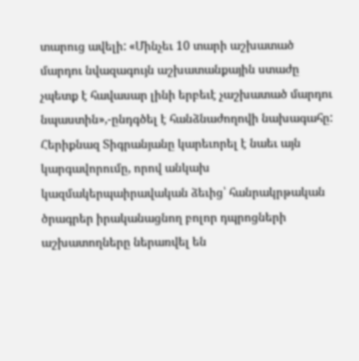տարուց ավելի: «Մինչեւ 10 տարի աշխատած մարդու նվազագույն աշխատանքային ստաժը չպետք է հավասար լինի երբեւէ չաշխատած մարդու նպաստին»,-ընդգծել է հանձնաժողովի նախագահը:
Հերիքնազ Տիգրանյանը կարեւորել է նաեւ այն կարգավորումը, որով անկախ կազմակերպաիրավական ձեւից՝ հանրակրթական ծրագրեր իրականացնող բոլոր դպրոցների աշխատողները ներառվել են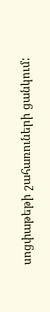սոցփաթեթի շահառուների ցանկում: